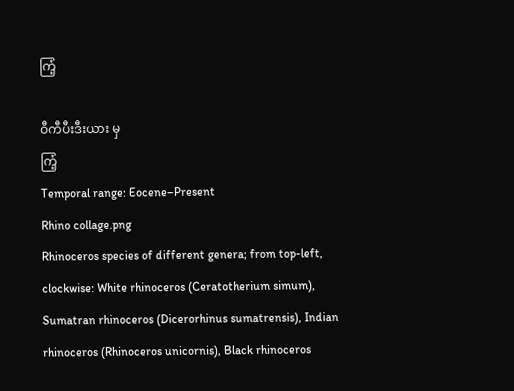ကြံ့

ဝီကီပီးဒီးယား မှ
ကြံ့
Temporal range: Eocene–Present
Rhino collage.png
Rhinoceros species of different genera; from top-left, clockwise: White rhinoceros (Ceratotherium simum), Sumatran rhinoceros (Dicerorhinus sumatrensis), Indian rhinoceros (Rhinoceros unicornis), Black rhinoceros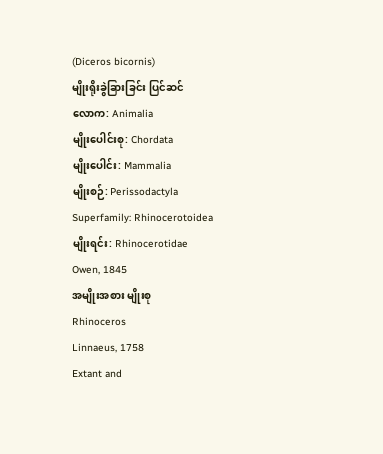(Diceros bicornis)
မျိုးရိုးခွဲခြားခြင်း ပြင်ဆင်
လောက: Animalia
မျိုးပေါင်းစု: Chordata
မျိုးပေါင်း: Mammalia
မျိုးစဉ်: Perissodactyla
Superfamily: Rhinocerotoidea
မျိုးရင်း: Rhinocerotidae
Owen, 1845
အမျိုးအစား မျိုးစု
Rhinoceros
Linnaeus, 1758
Extant and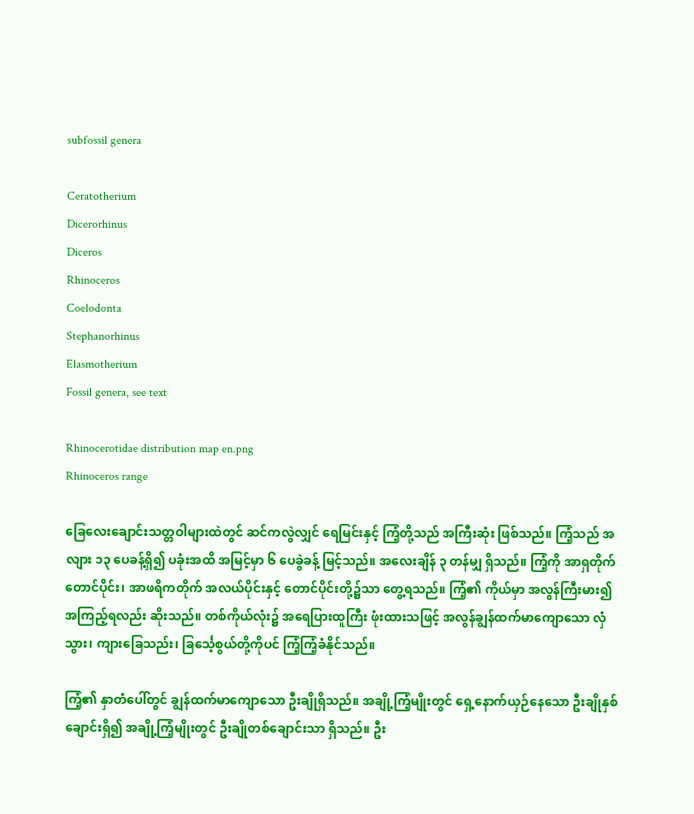subfossil genera

Ceratotherium
Dicerorhinus
Diceros
Rhinoceros
Coelodonta
Stephanorhinus
Elasmotherium
Fossil genera, see text

Rhinocerotidae distribution map en.png
Rhinoceros range

ခြေလေးချောင်းသတ္တဝါများထဲတွင် ဆင်ကလွဲလျှင် ရေမြင်းနှင့် ကြံ့တို့သည် အကြီးဆုံး ဖြစ်သည်။ ကြံ့သည် အလျား ၁၃ ပေခန့်ရှိ၍ ပခုံးအထိ အမြင့်မှာ ၆ ပေခွဲခန့် မြင့်သည်။ အလေးချိန် ၃ တန်မျှ ရှိသည်။ ကြံ့ကို အာရှတိုက်တောင်ပိုင်း၊ အာဖရိကတိုက် အလယ်ပိုင်းနှင့် တောင်ပိုင်းတို့၌သာ တွေ့ရသည်။ ကြံ့၏ ကိုယ်မှာ အလွန်ကြီးမား၍ အကြည့်ရလည်း ဆိုးသည်။ တစ်ကိုယ်လုံး၌ အရေပြားထူကြီး ဖုံးထားသဖြင့် အလွန်ချွန်ထက်မာကျောသော လှံသွား၊ ကျားခြေသည်း၊ ခြင်္သေ့စွယ်တို့ကိုပင် ကြံ့ကြံ့ခံနိုင်သည်။

ကြံ့၏ နှာတံပေါ်တွင် ချွန်ထက်မာကျောသော ဦးချိုရှိသည်။ အချို့ကြံ့မျိုးတွင် ရှေ့နောက်ယှဉ်နေသော ဦးချိုနှစ်ချောင်းရှိ၍ အချို့ကြံ့မျိုးတွင် ဦးချိုတစ်ချောင်းသာ ရှိသည်။ ဦး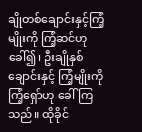ချိုတစ်ချောင်းနှင့်ကြံ့မျိုးကို ကြံ့ဆင်ဟု ခေါ်၍၊ ဦးချိုနှစ်ချောင်းနှင့် ကြံ့မျိုးကို ကြံ့ရှော်ဟု ခေါ်ကြသည်။ ထိုခိုင်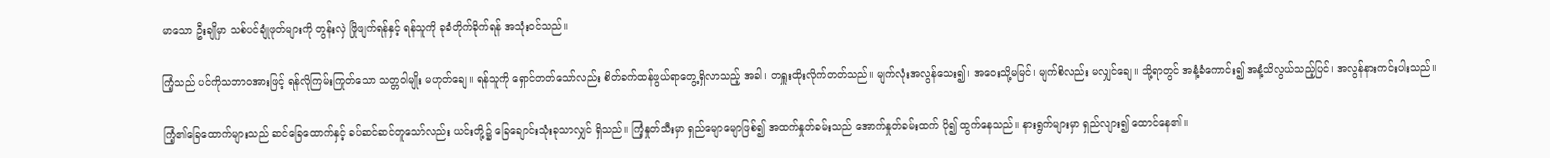မာသော ဦးချိုမှာ သစ်ပင်ချုံဖုတ်များကို တွန်းလှဲ ဖြိုဖျက်ရန်နှင့် ရန်သူကို ခုခံတိုက်ခိုက်ရန် အသုံးဝင်သည်။

ကြံ့သည် ပင်ကိုသဘာဝအားဖြင့် ရန်လိုကြမ်းကြုတ်သော သတ္တဝါမျိုး မဟုတ်ချေ။ ရန်သူကို ရှောင်တတ်သော်လည်း စိတ်ခက်ထန်ဖွယ်ရာတွေ့ရှိလာသည့် အခါ၊ တရှူးထိုးလိုက်တတ်သည်။ မျက်လုံးအလွန်သေး၍၊ အဝေးသို့မမြင်၊ မျက်စိလည်း မလျှင်ချေ။ သို့ရာတွင် အနံ့ခံကောင်း၍ အနံ့သိလွယ်သည့်ပြင်၊ အလွန်နားကင်းပါးသည်။

ကြံ့၏ခြေထောက်များသည် ဆင်ခြေထောက်နှင့် ခပ်ဆင်ဆင်တူသော်လည်း ယင်းတို့၌ ခြေချောင်းသုံးခုသာလျှင် ရှိသည်။ ကြံ့နှုတ်သီးမှာ ရှည်မျောမျောဖြစ်၍ အထက်နှုတ်ခမ်းသည် အောက်နှုတ်ခမ်းထက် ပို၍ ထွက်နေသည်။ နားရွက်များမှာ ရှည်လျား၍ ထောင်နေ၏။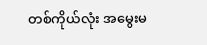တစ်ကိုယ်လုံး အမွေးမ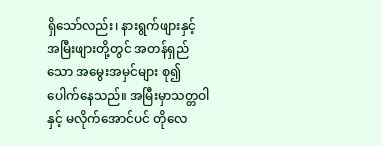ရှိသော်လည်း၊ နားရွက်ဖျားနှင့် အမြီးဖျားတို့တွင် အတန်ရှည်သော အမွေးအမှင်များ စု၍ပေါက်နေသည်။ အမြီးမှာသတ္တဝါနှင့် မလိုက်အောင်ပင် တိုလေ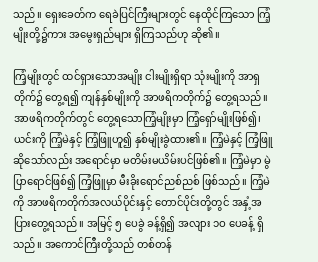သည်။ ရှေးခေတ်က ရေခဲပြင်ကြီးများတွင် နေထိုင်ကြသော ကြံ့မျိုးတို့၌ကား အမွေးရှည်များ ရှိကြသည်ဟု ဆို၏။

ကြံ့မျိုးတွင် ထင်ရှားသောအမျိုး ငါးမျိုးရှိရာ သုံးမျိုးကို အာရှတိုက်၌ တွေ့ရ၍ ကျန်နှစ်မျိုးကို အာဖရိကတိုက်၌ တွေ့ရသည်။ အာဖရိကတိုက်တွင် တွေ့ရသောကြံ့မျိုးမှာ ကြံ့ရှော်မျိုးဖြစ်၍၊ ယင်းကို ကြံ့မဲနှင့် ကြံ့ဖြူဟူ၍ နှစ်မျိုးခွဲထား၏။ ကြံ့မဲနှင့် ကြံ့ဖြူဆိုသော်လည်း အရောင်မှာ မတိမ်းမယိမ်းပင်ဖြစ်၏။ ကြံ့မဲမှာ မွဲပြာရောင်ဖြစ်၍ ကြံ့ဖြူမှာ မီးခိုးရောင်ညစ်ညစ် ဖြစ်သည်။ ကြံ့မဲကို အာဖရိကတိုက်အလယ်ပိုင်းနှင့် တောင်ပိုင်းတို့တွင် အနှံ့အပြားတွေ့ရသည်။ အမြင့် ၅ ပေခွဲ ခန့်ရှိ၍ အလျား ၁ဝ ပေခန့် ရှိသည်။ အကောင်ကြီးတို့သည် တစ်တန်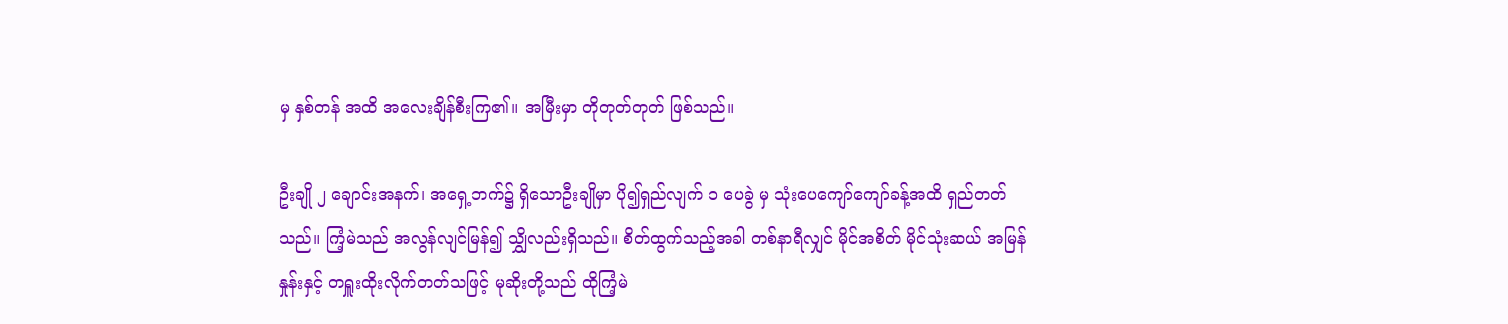မှ နှစ်တန် အထိ အလေးချိန်စီးကြ၏။ အမြီးမှာ တိုတုတ်တုတ် ဖြစ်သည်။

ဦးချို ၂ ချောင်းအနက်၊ အရှေ့ဘက်၌ ရှိသောဦးချိုမှာ ပို၍ရှည်လျက် ၁ ပေခွဲ မှ သုံးပေကျော်ကျော်ခန့်အထိ ရှည်တတ်သည်။ ကြံ့မဲသည် အလွန်လျင်မြန်၍ သျွှိလည်းရှိသည်။ စိတ်ထွက်သည့်အခါ တစ်နာရီလျှင် မိုင်အစိတ် မိုင်သုံးဆယ် အမြန်နှုန်းနှင့် တရှူးထိုးလိုက်တတ်သဖြင့် မုဆိုးတို့သည် ထိုကြံ့မဲ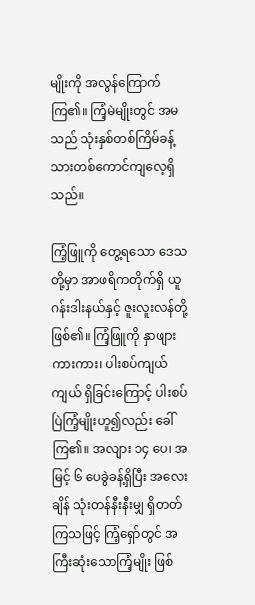မျိုးကို အလွန်ကြောက်ကြ၏။ ကြံ့မဲမျိုးတွင် အမသည် သုံးနှစ်တစ်ကြိမ်ခန့် သားတစ်ကောင်ကျလေ့ရှိသည်။

ကြံ့ဖြူကို တွေ့ရသော ဒေသတို့မှာ အာဖရိကတိုက်ရှိ ယူဂန်းဒါးနယ်နှင့် ဇူးလူးလန်တို့ ဖြစ်၏။ ကြံ့ဖြူကို နှာဖျားကားကား၊ ပါးစပ်ကျယ်ကျယ် ရှိခြင်းကြောင့် ပါးစပ်ပြဲကြံ့မျိုးဟူ၍လည်း ခေါ်ကြ၏။ အလျား ၁၄ ပေ၊ အမြင့် ၆ ပေခွဲခန့်ရှိပြီး အလေးချိန် သုံးတန်နီးနီးမျှ ရှိတတ်ကြသဖြင့် ကြံ့ရှော်တွင် အကြီးဆုံးသောကြံ့မျိုး ဖြစ်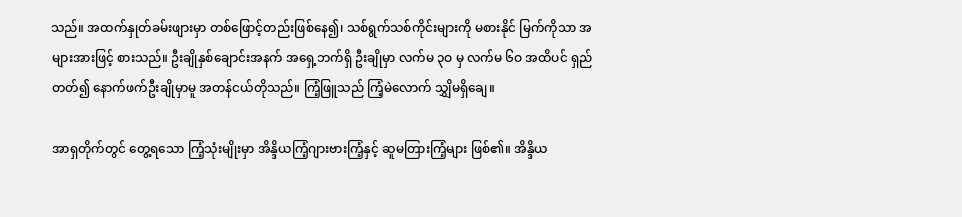သည်။ အထက်နှုတ်ခမ်းဖျားမှာ တစ်ဖြောင့်တည်းဖြစ်နေ၍၊ သစ်ရွက်သစ်ကိုင်းများကို မစားနိုင် မြက်ကိုသာ အများအားဖြင့် စားသည်။ ဦးချိုနှစ်ချောင်းအနက် အရှေ့ဘက်ရှိ ဦးချိုမှာ လက်မ ၃ဝ မှ လက်မ ၆ဝ အထိပင် ရှည်တတ်၍ နောက်ဖက်ဦးချိုမှာမူ အတန်ငယ်တိုသည်။ ကြံ့ဖြူသည် ကြံ့မဲလောက် သျွှိမရှိချေ။

အာရှတိုက်တွင် တွေ့ရသော ကြံ့သုံးမျိုးမှာ အိန္ဒိယကြံ့ဂျားဗားကြံ့နှင့် ဆူမတြားကြံ့များ ဖြစ်၏။ အိန္ဒိယ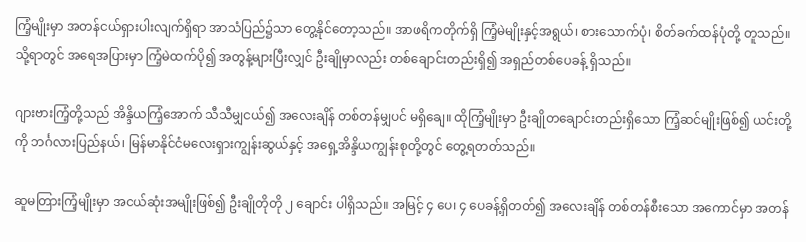ကြံ့မျိုးမှာ အတန်ငယ်ရှားပါးလျက်ရှိရာ အာသံပြည်၌သာ တွေ့နိုင်တော့သည်။ အာဖရိကတိုက်ရှိ ကြံ့မဲမျိုးနှင့်အရွယ်၊ စားသောက်ပုံ၊ စိတ်ခက်ထန်ပုံတို့ တူသည်။ သို့ရာတွင် အရေအပြားမှာ ကြံ့မဲထက်ပို၍ အတွန့်များပြီးလျှင် ဦးချိုမှာလည်း တစ်ချောင်းတည်းရှိ၍ အရှည်တစ်ပေခန့် ရှိသည်။

ဂျားဗားကြံ့တို့သည် အိန္ဒိယကြံ့အောက် သီသီမျှငယ်၍ အလေးချိန် တစ်တန်မျှပင် မရှိချေ။ ထိုကြံ့မျိုးမှာ ဦးချိုတချောင်းတည်းရှိသော ကြံ့ဆင်မျိုးဖြစ်၍ ယင်းတို့ကို ဘင်္ဂလားပြည်နယ်၊ မြန်မာနိုင်ငံမလေးရှားကျွန်းဆွယ်နှင့် အရှေ့အိန္ဒိယကျွန်းစုတို့တွင် တွေ့ရတတ်သည်။

ဆူမတြားကြံ့မျိုးမှာ အငယ်ဆုံးအမျိုးဖြစ်၍ ဦးချိုတိုတို ၂ ချောင်း ပါရှိသည်။ အမြင့် ၄ ပေ၊ ၄ ပေခန့်ရှိတတ်၍ အလေးချိန် တစ်တန်စီးသော အကောင်မှာ အတန်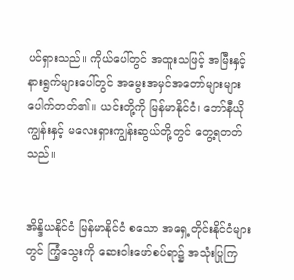ပင်ရှားသည်။ ကိုယ်ပေါ်တွင် အထူးသဖြင့် အမြီးနှင့် နားရွက်များပေါ်တွင် အမွေးအမှင်အတော်များများ ပေါက်တတ်၏။ ယင်းတို့ကို မြန်မာနိုင်ငံ၊ ဘော်နီယိုကျွန်းနှင့် မလေးရှားကျွန်းဆွယ်တို့တွင် တွေ့ရတတ်သည်။


အိန္ဒိယနိုင်ငံ မြန်မာနိုင်ငံ စသော အရှေ့တိုင်းနိုင်ငံများတွင် ကြံ့သွေးကို ဆေးဝါးဖော်စပ်ရာ၌ အသုံးပြုကြ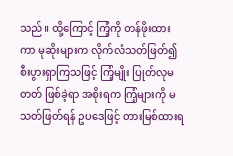သည်။ ထို့ကြောင့် ကြံ့ကို တန်ဖိုးထားကာ မုဆိုးများက လိုက်လံသတ်ဖြတ်၍ စီးပွားရှာကြသဖြင့် ကြံ့မျိုး ပြုတ်လုမတတ် ဖြစ်ခဲ့ရာ အစိုးရက ကြံ့များကို မသတ်ဖြတ်ရန် ဥပဒေဖြင့် တားမြစ်ထားရ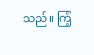သည်။ ကြံ့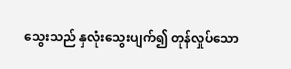သွေးသည် နှလုံးသွေးပျက်၍ တုန်လှုပ်သော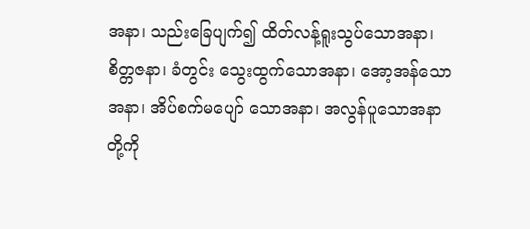အနာ၊ သည်းခြေပျက်၍ ထိတ်လန့်ရူးသွပ်သောအနာ၊ စိတ္တဇနာ၊ ခံတွင်း သွေးထွက်သောအနာ၊ အော့အန်သောအနာ၊ အိပ်စက်မပျော် သောအနာ၊ အလွန်ပူသောအနာတို့ကို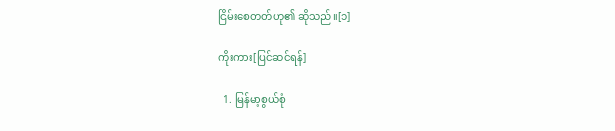ငြိမ်းစေတတ်ဟု၏ ဆိုသည်။[၁]

ကိုးကား[ပြင်ဆင်ရန်]

  1. မြန်မာ့စွယ်စုံ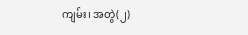ကျမ်း၊ အတွဲ(၂)